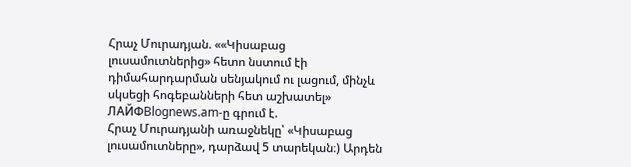Հրաչ Մուրադյան. ««Կիսաբաց լուսամուտներից» հետո նստում էի դիմահարդարման սենյակում ու լացում, մինչև սկսեցի հոգեբանների հետ աշխատել»
ЛАЙФBlognews.am-ը գրում է.
Հրաչ Մուրադյանի առաջնեկը՝ «Կիսաբաց լուսամուտները», դարձավ 5 տարեկան։) Արդեն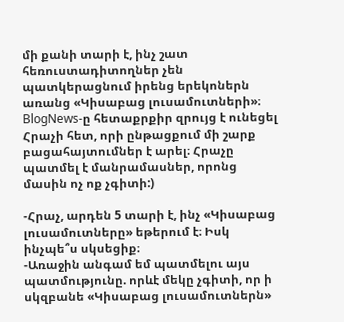մի քանի տարի է, ինչ շատ հեռուստադիտողներ չեն պատկերացնում իրենց երեկոներն առանց «Կիսաբաց լուսամուտների»։ BlogNews-ը հետաքրքիր զրույց է ունեցել Հրաչի հետ, որի ընթացքում մի շարք բացահայտումներ է արել։ Հրաչը պատմել է մանրամասներ, որոնց մասին ոչ ոք չգիտի:)

-Հրաչ, արդեն 5 տարի է, ինչ «Կիսաբաց լուսամուտները» եթերում է։ Իսկ ինչպե՞ս սկսեցիք։
-Առաջին անգամ եմ պատմելու այս պատմությունը. որևէ մեկը չգիտի, որ ի սկզբանե «Կիսաբաց լուսամուտներն»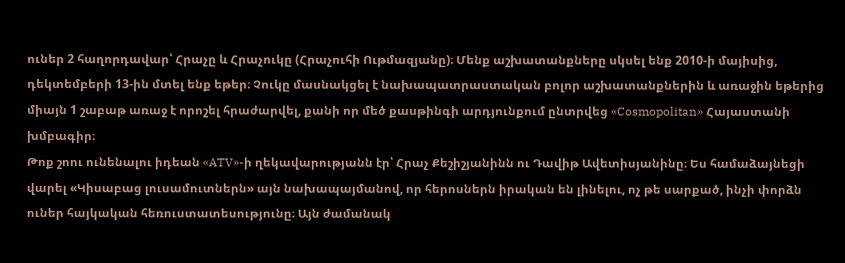ուներ 2 հաղորդավար՝ Հրաչը և Հրաչուկը (Հրաչուհի Ութմազյանը)։ Մենք աշխատանքները սկսել ենք 2010-ի մայիսից, դեկտեմբերի 13-ին մտել ենք եթեր։ Չուկը մասնակցել է նախապատրաստական բոլոր աշխատանքներին և առաջին եթերից միայն 1 շաբաթ առաջ է որոշել հրաժարվել, քանի որ մեծ քասթինգի արդյունքում ընտրվեց «Cosmopolitan» Հայաստանի խմբագիր։
Թոք շոու ունենալու իդեան «ATV»-ի ղեկավարությանն էր՝ Հրաչ Քեշիշյանինն ու Դավիթ Ավետիսյանինը։ Ես համաձայնեցի վարել «Կիսաբաց լուսամուտներն» այն նախապայմանով, որ հերոսներն իրական են լինելու, ոչ թե սարքած, ինչի փորձն ուներ հայկական հեռուստատեսությունը։ Այն ժամանակ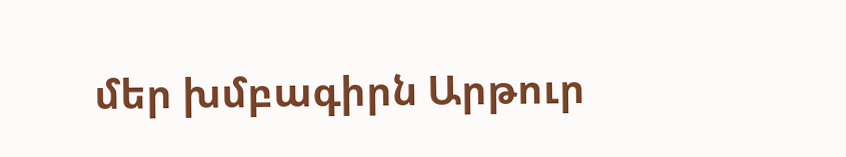մեր խմբագիրն Արթուր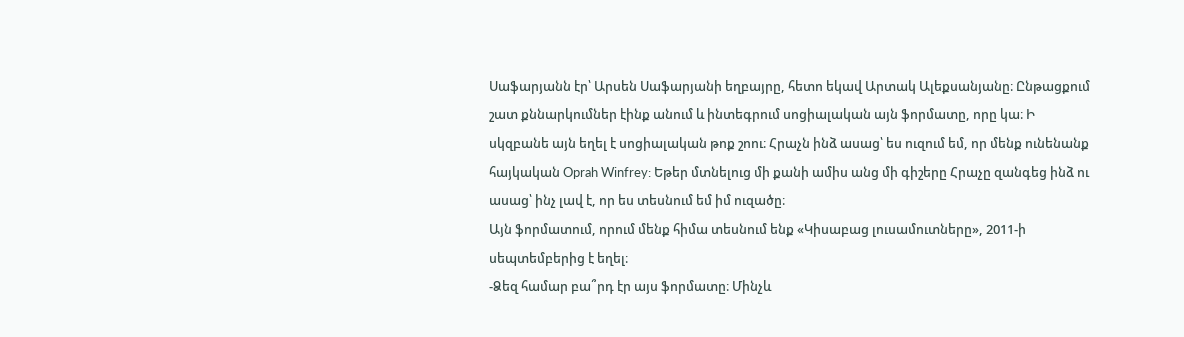Սաֆարյանն էր՝ Արսեն Սաֆարյանի եղբայրը, հետո եկավ Արտակ Ալեքսանյանը։ Ընթացքում շատ քննարկումներ էինք անում և ինտեգրում սոցիալական այն ֆորմատը, որը կա։ Ի սկզբանե այն եղել է սոցիալական թոք շոու։ Հրաչն ինձ ասաց՝ ես ուզում եմ, որ մենք ունենանք հայկական Oprah Winfrey: Եթեր մտնելուց մի քանի ամիս անց մի գիշերը Հրաչը զանգեց ինձ ու ասաց՝ ինչ լավ է, որ ես տեսնում եմ իմ ուզածը։
Այն ֆորմատում, որում մենք հիմա տեսնում ենք «Կիսաբաց լուսամուտները», 2011-ի սեպտեմբերից է եղել։
-Ձեզ համար բա՞րդ էր այս ֆորմատը։ Մինչև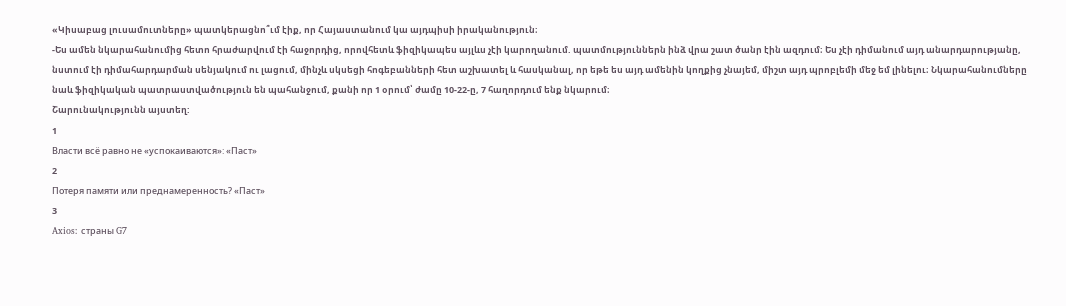«Կիսաբաց լուսամուտները» պատկերացնո՞ւմ էիք, որ Հայաստանում կա այդպիսի իրականություն։
-Ես ամեն նկարահանումից հետո հրաժարվում էի հաջորդից, որովհետև ֆիզիկապես այլևս չէի կարողանում. պատմություններն ինձ վրա շատ ծանր էին ազդում։ Ես չէի դիմանում այդ անարդարությանը, նստում էի դիմահարդարման սենյակում ու լացում, մինչև սկսեցի հոգեբանների հետ աշխատել և հասկանալ, որ եթե ես այդ ամենին կողքից չնայեմ, միշտ այդ պրոբլեմի մեջ եմ լինելու։ Նկարահանումները նաև ֆիզիկական պատրաստվածություն են պահանջում, քանի որ 1 օրում՝ ժամը 10-22-ը, 7 հաղորդում ենք նկարում։
Շարունակությունն այստեղ:
1
Власти всё равно не «успокаиваются»: «Паст»
2
Потеря памяти или преднамеренность? «Паст»
3
Axios: страны G7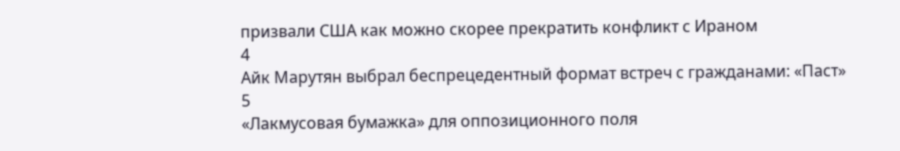призвали США как можно скорее прекратить конфликт с Ираном
4
Айк Марутян выбрал беспрецедентный формат встреч с гражданами: «Паст»
5
«Лакмусовая бумажка» для оппозиционного поля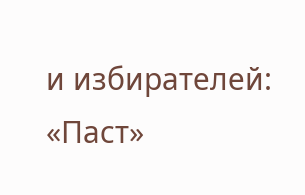и избирателей: «Паст»